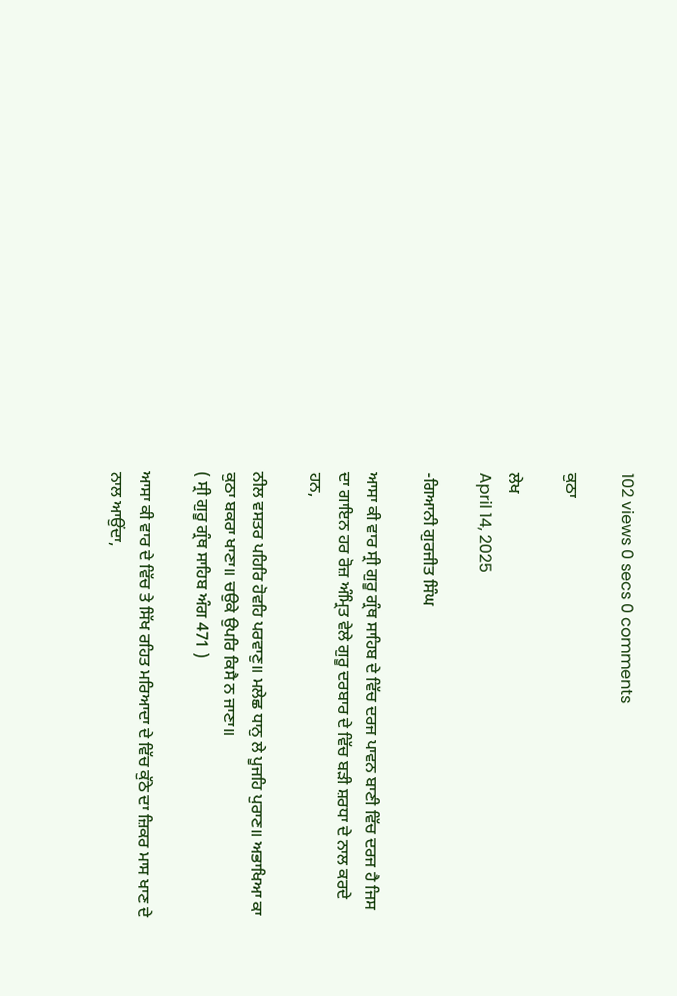102 views 0 secs 0 comments

ਕੁਠਾ

ਲੇਖ
April 14, 2025

-ਗਿਆਨੀ ਗੁਰਜੀਤ ਸਿੰਘ

ਆਸਾ ਕੀ ਵਾਰ ਸ੍ਰੀ ਗੁਰੂ ਗ੍ਰੰਥ ਸਾਹਿਬ ਦੇ ਵਿੱਚ ਦਰਜ ਪਾਵਨ ਬਾਣੀ ਵਿੱਚ ਦਰਜ ਹੈ ਜਿਸ ਦਾ ਗਾਇਨ ਹਰ ਰੋਜ਼ ਅੰਮ੍ਰਿਤ ਵੇਲੇ ਗੁਰੂ ਦਰਬਾਰ ਦੇ ਵਿੱਚ ਬੜੀ ਸ਼ਰਧਾ ਦੇ ਨਾਲ ਕਰਦੇ ਹਨ,

ਨੀਲ ਵਸਤਰ ਪਹਿਰਿ ਹੋਵਹਿ ਪਰਵਾਣੁ॥ ਮਲੇਛ ਧਾਨੁ ਲੇ ਪੂਜਹਿ ਪੁਰਾਣ॥ ਅਭਾਖਿਆ ਕਾ ਕੁਠਾ ਬਕਰਾ ਖਾਣਾ॥ ਚਉਕੇ ਉਪਰਿ ਕਿਸੈ ਨ ਜਾਣਾ॥
( ਸ੍ਰੀ ਗੁਰੂ ਗ੍ਰੰਥ ਸਾਹਿਬ ਅੰਗ 471 )

ਆਸਾ ਕੀ ਵਾਰ ਦੇ ਵਿੱਚ ਤੇ ਸਿੱਖ ਰਹਿਤ ਮਰਿਆਦਾ ਦੇ ਵਿੱਚ ਕੁੱਠੇ ਦਾ ਜ਼ਿਕਰ ਮਾਸ ਖਾਣ ਦੇ ਨਾਲ ਆਉਂਦਾ,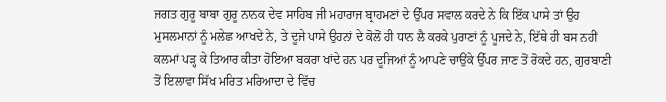ਜਗਤ ਗੁਰੂ ਬਾਬਾ ਗੁਰੂ ਨਾਨਕ ਦੇਵ ਸਾਹਿਬ ਜੀ ਮਹਾਰਾਜ ਬ੍ਰਾਹਮਣਾਂ ਦੇ ਉੱਪਰ ਸਵਾਲ ਕਰਦੇ ਨੇ ਕਿ ਇੱਕ ਪਾਸੇ ਤਾਂ ਉਹ ਮੁਸਲਮਾਨਾਂ ਨੂੰ ਮਲੇਛ ਆਖਦੇ ਨੇ, ਤੇ ਦੂਜੇ ਪਾਸੇ ਉਹਨਾਂ ਦੇ ਕੋਲੋਂ ਹੀ ਧਾਨ ਲੈ ਕਰਕੇ ਪੁਰਾਣਾਂ ਨੂੰ ਪੂਜਦੇ ਨੇ, ਇੱਥੇ ਹੀ ਬਸ ਨਹੀਂ ਕਲਮਾਂ ਪੜ੍ਹ ਕੇ ਤਿਆਰ ਕੀਤਾ ਹੋਇਆ ਬਕਰਾ ਖਾਂਦੇ ਹਨ ਪਰ ਦੂਜਿਆਂ ਨੂੰ ਆਪਣੇ ਚਾਉਂਕੇ ਉੱਪਰ ਜਾਣ ਤੋਂ ਰੋਕਦੇ ਹਨ, ਗੁਰਬਾਣੀ ਤੋਂ ਇਲਾਵਾ ਸਿੱਖ ਮਰਿਤ ਮਰਿਆਦਾ ਦੇ ਵਿੱਚ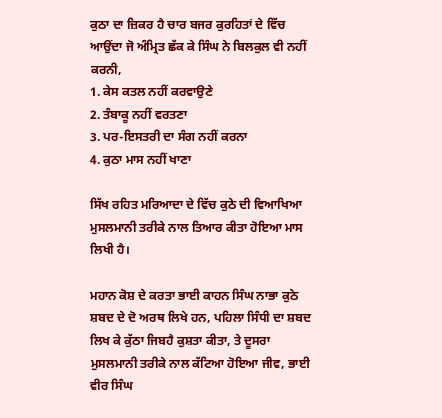ਕੁਠਾ ਦਾ ਜ਼ਿਕਰ ਹੈ ਚਾਰ ਬਜਰ ਕੁਰਹਿਤਾਂ ਦੇ ਵਿੱਚ ਆਉਂਦਾ ਜੋ ਅੰਮ੍ਰਿਤ ਛੱਕ ਕੇ ਸਿੰਘ ਨੇ ਬਿਲਕੁਲ ਵੀ ਨਹੀਂ ਕਰਨੀ,
1. ਕੇਸ ਕਤਲ ਨਹੀਂ ਕਰਵਾਉਣੇ
2. ਤੰਬਾਕੂ ਨਹੀਂ ਵਰਤਣਾ
3. ਪਰ-ਇਸਤਰੀ ਦਾ ਸੰਗ ਨਹੀਂ ਕਰਨਾ
4. ਕੁਠਾ ਮਾਸ ਨਹੀਂ ਖਾਣਾ

ਸਿੱਖ ਰਹਿਤ ਮਰਿਆਦਾ ਦੇ ਵਿੱਚ ਕੁਠੇ ਦੀ ਵਿਆਖਿਆ ਮੁਸਲਮਾਨੀ ਤਰੀਕੇ ਨਾਲ ਤਿਆਰ ਕੀਤਾ ਹੋਇਆ ਮਾਸ ਲਿਖੀ ਹੈ।

ਮਹਾਨ ਕੋਸ਼ ਦੇ ਕਰਤਾ ਭਾਈ ਕਾਹਨ ਸਿੰਘ ਨਾਭਾ ਕੁਠੇ ਸ਼ਬਦ ਦੇ ਦੋ ਅਰਥ ਲਿਖੇ ਹਨ, ਪਹਿਲਾ ਸਿੰਧੀ ਦਾ ਸ਼ਬਦ ਲਿਖ ਕੇ ਕੁੱਠਾ ਜਿਬਹੈ ਕੁਸ਼ਤਾ ਕੀਤਾ, ਤੇ ਦੂਸਰਾ ਮੁਸਲਮਾਨੀ ਤਰੀਕੇ ਨਾਲ ਕੱਟਿਆ ਹੋਇਆ ਜੀਵ, ਭਾਈ ਵੀਰ ਸਿੰਘ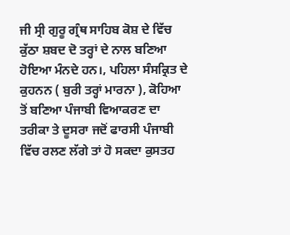ਜੀ ਸ੍ਰੀ ਗੁਰੂ ਗ੍ਰੰਥ ਸਾਹਿਬ ਕੋਸ਼ ਦੇ ਵਿੱਚ ਕੁੱਠਾ ਸ਼ਬਦ ਦੋ ਤਰ੍ਹਾਂ ਦੇ ਨਾਲ ਬਣਿਆ ਹੋਇਆ ਮੰਨਦੇ ਹਨ।, ਪਹਿਲਾ ਸੰਸਕ੍ਰਿਤ ਦੇ ਕੁਹਨਨ ( ਬੁਰੀ ਤਰ੍ਹਾਂ ਮਾਰਨਾ ), ਕੋਹਿਆ ਤੋਂ ਬਣਿਆ ਪੰਜਾਬੀ ਵਿਆਕਰਣ ਦਾ ਤਰੀਕਾ ਤੇ ਦੂਸਰਾ ਜਦੋਂ ਫਾਰਸੀ ਪੰਜਾਬੀ ਵਿੱਚ ਰਲਣ ਲੱਗੇ ਤਾਂ ਹੋ ਸਕਦਾ ਕੁਸਤਹ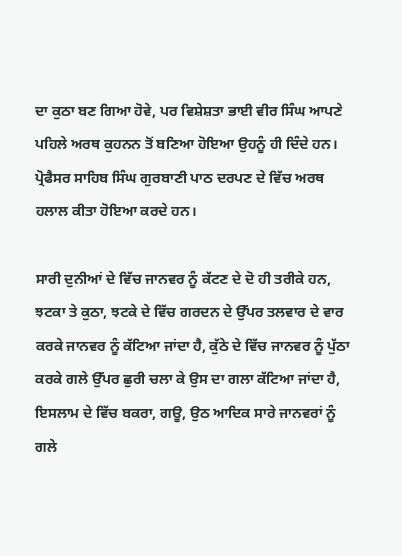ਦਾ ਕੁਠਾ ਬਣ ਗਿਆ ਹੋਵੇ, ਪਰ ਵਿਸ਼ੇਸ਼ਤਾ ਭਾਈ ਵੀਰ ਸਿੰਘ ਆਪਣੇ ਪਹਿਲੇ ਅਰਥ ਕੁਹਨਨ ਤੋਂ ਬਣਿਆ ਹੋਇਆ ਉਹਨੂੰ ਹੀ ਦਿੰਦੇ ਹਨ। ਪ੍ਰੋਫੈਸਰ ਸਾਹਿਬ ਸਿੰਘ ਗੁਰਬਾਣੀ ਪਾਠ ਦਰਪਣ ਦੇ ਵਿੱਚ ਅਰਥ ਹਲਾਲ ਕੀਤਾ ਹੋਇਆ ਕਰਦੇ ਹਨ।

ਸਾਰੀ ਦੁਨੀਆਂ ਦੇ ਵਿੱਚ ਜਾਨਵਰ ਨੂੰ ਕੱਟਣ ਦੇ ਦੋ ਹੀ ਤਰੀਕੇ ਹਨ, ਝਟਕਾ ਤੇ ਕੁਠਾ, ਝਟਕੇ ਦੇ ਵਿੱਚ ਗਰਦਨ ਦੇ ਉੱਪਰ ਤਲਵਾਰ ਦੇ ਵਾਰ ਕਰਕੇ ਜਾਨਵਰ ਨੂੰ ਕੱਟਿਆ ਜਾਂਦਾ ਹੈ, ਕੁੱਠੇ ਦੇ ਵਿੱਚ ਜਾਨਵਰ ਨੂੰ ਪੁੱਠਾ ਕਰਕੇ ਗਲੇ ਉੱਪਰ ਛੁਰੀ ਚਲਾ ਕੇ ਉਸ ਦਾ ਗਲਾ ਕੱਟਿਆ ਜਾਂਦਾ ਹੈ, ਇਸਲਾਮ ਦੇ ਵਿੱਚ ਬਕਰਾ, ਗਊ, ਉਠ ਆਦਿਕ ਸਾਰੇ ਜਾਨਵਰਾਂ ਨੂੰ ਗਲੇ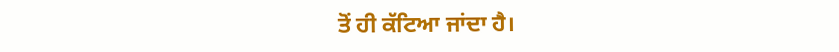ਤੋਂ ਹੀ ਕੱਟਿਆ ਜਾਂਦਾ ਹੈ।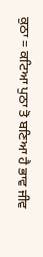ਕੁਠਾ = ਕਟਿਆ ਪੁਠਾ ਤੋ ਬਣਿਆ ਹੈ ਭਾਵ ਜੀਵ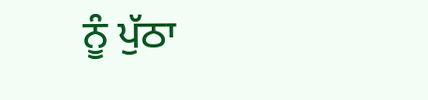ਨੂੰ ਪੁੱਠਾ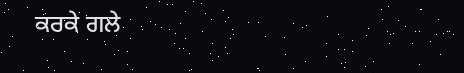ਕਰਕੇ ਗਲੇ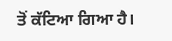ਤੋਂ ਕੱਟਿਆ ਗਿਆ ਹੈ।